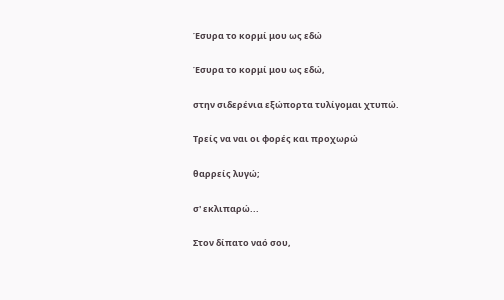Έσυρα το κορμί μου ως εδώ

Έσυρα το κορμί μου ως εδώ,

στην σιδερένια εξώπορτα τυλίγομαι χτυπώ.

Τρείς να ναι οι φορές και προχωρώ

θαρρείς λυγώ;

σ' εκλιπαρώ...

Στον δίπατο ναό σου,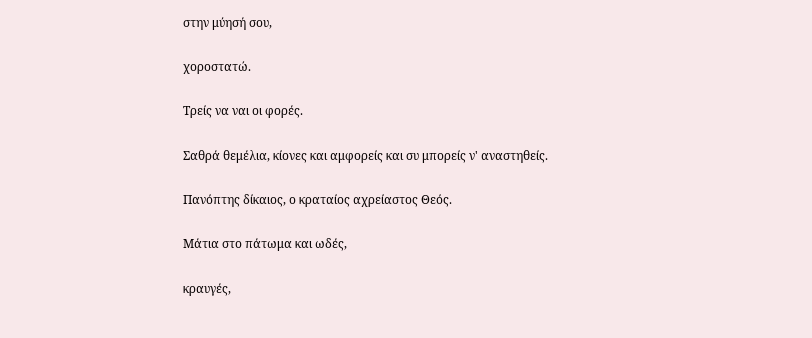στην μύησή σου,

χοροστατώ.

Τρείς να ναι οι φορές.

Σαθρά θεμέλια, κίονες και αμφορείς και συ μπορείς ν' αναστηθείς.

Πανόπτης δίκαιος, ο κραταίος αχρείαστος Θεός.

Μάτια στο πάτωμα και ωδές,

κραυγές,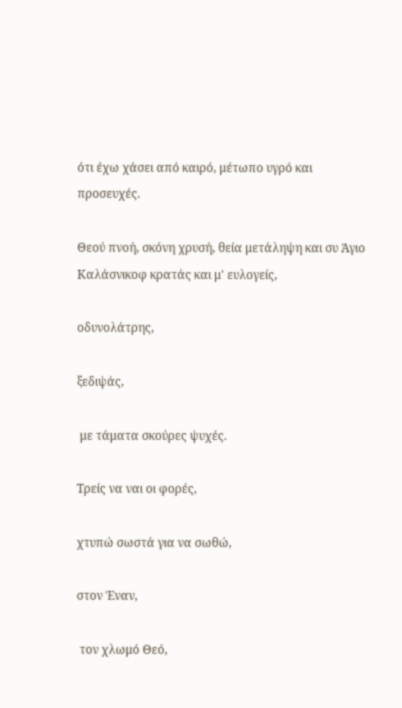ότι έχω χάσει από καιρό, μέτωπο υγρό και προσευχές.

Θεού πνοή, σκόνη χρυσή, θεία μετάληψη και συ Άγιο Καλάσνικοφ κρατάς και μ' ευλογείς,

οδυνολάτρης,

ξεδιψάς,

 με τάματα σκούρες ψυχές.

Τρείς να ναι οι φορές,

χτυπώ σωστά για να σωθώ,

στον Έναν,

 τον χλωμό Θεό,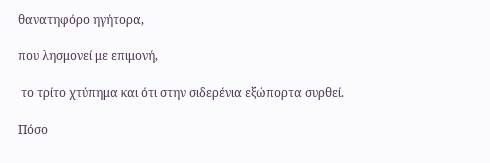θανατηφόρο ηγήτορα,

που λησμονεί με επιμονή,

 το τρίτο χτύπημα και ότι στην σιδερένια εξώπορτα συρθεί.

Πόσο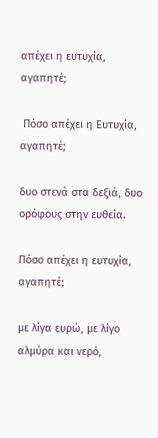απέχει η ευτυχία, αγαπητέ;

 Πόσο απέχει η Ευτυχία, αγαπητέ;

δυο στενά στα δεξιά, δυο ορόφους στην ευθεία.

Πόσο απέχει η ευτυχία, αγαπητέ;

με λίγα ευρώ, με λίγο αλμύρα και νερό,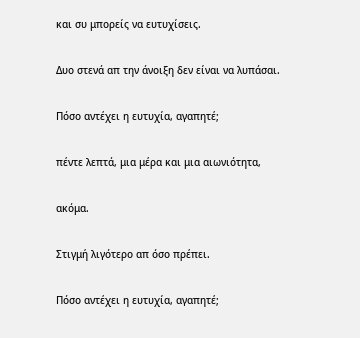και συ μπορείς να ευτυχίσεις.

Δυο στενά απ την άνοιξη δεν είναι να λυπάσαι.

Πόσο αντέχει η ευτυχία, αγαπητέ;

πέντε λεπτά, μια μέρα και μια αιωνιότητα,

ακόμα.

Στιγμή λιγότερο απ όσο πρέπει.

Πόσο αντέχει η ευτυχία, αγαπητέ;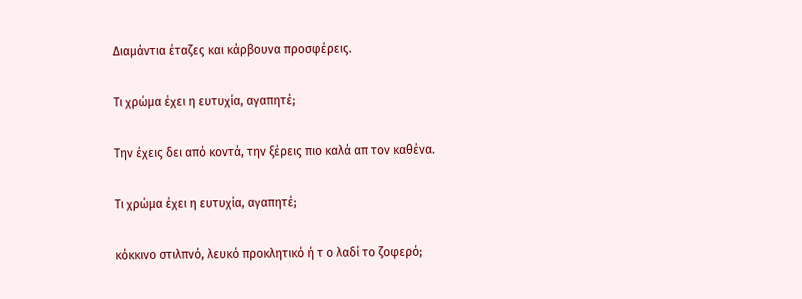Διαμάντια έταζες και κάρβουνα προσφέρεις.

Τι χρώμα έχει η ευτυχία, αγαπητέ;

Την έχεις δει από κοντά, την ξέρεις πιο καλά απ τον καθένα.

Τι χρώμα έχει η ευτυχία, αγαπητέ;

κόκκινο στιλπνό, λευκό προκλητικό ή τ ο λαδί το ζοφερό;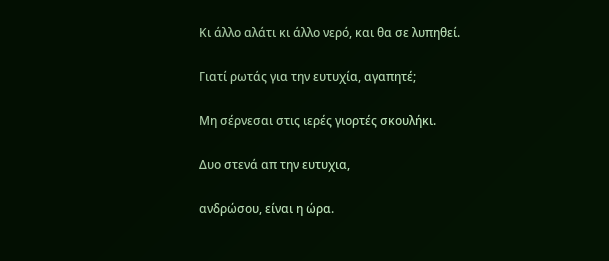Κι άλλο αλάτι κι άλλο νερό, και θα σε λυπηθεί.

Γιατί ρωτάς για την ευτυχία, αγαπητέ;

Μη σέρνεσαι στις ιερές γιορτές σκουλήκι.

Δυο στενά απ την ευτυχια,

ανδρώσου, είναι η ώρα.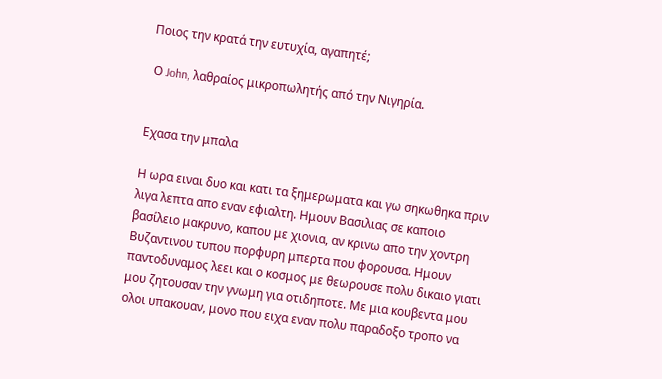Ποιος την κρατά την ευτυχία, αγαπητέ;

 Ο John, λαθραίος μικροπωλητής από την Νιγηρία.


Εχασα την μπαλα

Η ωρα ειναι δυο και κατι τα ξημερωματα και γω σηκωθηκα πριν λιγα λεπτα απο εναν εφιαλτη. Ημουν Βασιλιας σε καποιο βασίλειο μακρυνο, καπου με χιονια, αν κρινω απο την χοντρη Βυζαντινου τυπου πορφυρη μπερτα που φορουσα. Ημουν παντοδυναμος λεει και ο κοσμος με θεωρουσε πολυ δικαιο γιατι μου ζητουσαν την γνωμη για οτιδηποτε. Με μια κουβεντα μου ολοι υπακουαν, μονο που ειχα εναν πολυ παραδοξο τροπο να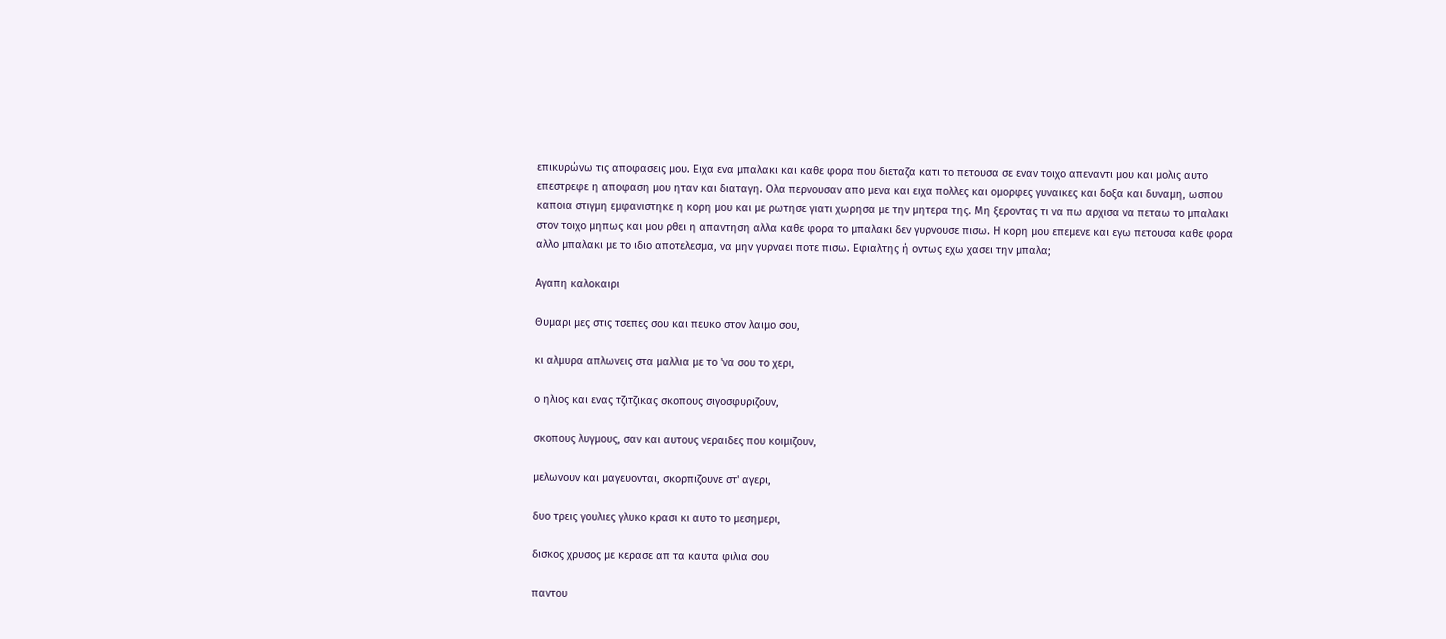επικυρώνω τις αποφασεις μου. Ειχα ενα μπαλακι και καθε φορα που διεταζα κατι το πετουσα σε εναν τοιχο απεναντι μου και μολις αυτο επεστρεφε η αποφαση μου ηταν και διαταγη. Ολα περνουσαν απο μενα και ειχα πολλες και ομορφες γυναικες και δοξα και δυναμη, ωσπου καποια στιγμη εμφανιστηκε η κορη μου και με ρωτησε γιατι χωρησα με την μητερα της. Μη ξεροντας τι να πω αρχισα να πεταω το μπαλακι στον τοιχο μηπως και μου ρθει η απαντηση αλλα καθε φορα το μπαλακι δεν γυρνουσε πισω. Η κορη μου επεμενε και εγω πετουσα καθε φορα αλλο μπαλακι με το ιδιο αποτελεσμα, να μην γυρναει ποτε πισω. Εφιαλτης ή οντως εχω χασει την μπαλα;

Αγαπη καλοκαιρι

Θυμαρι μες στις τσεπες σου και πευκο στον λαιμο σου,

κι αλμυρα απλωνεις στα μαλλια με το 'να σου το χερι,

ο ηλιος και ενας τζιτζικας σκοπους σιγοσφυριζουν,

σκοπους λυγμους, σαν και αυτους νεραιδες που κοιμιζουν,

μελωνουν και μαγευονται, σκορπιζουνε στ' αγερι,

δυο τρεις γουλιες γλυκο κρασι κι αυτο το μεσημερι,

δισκος χρυσος με κερασε απ τα καυτα φιλια σου

παντου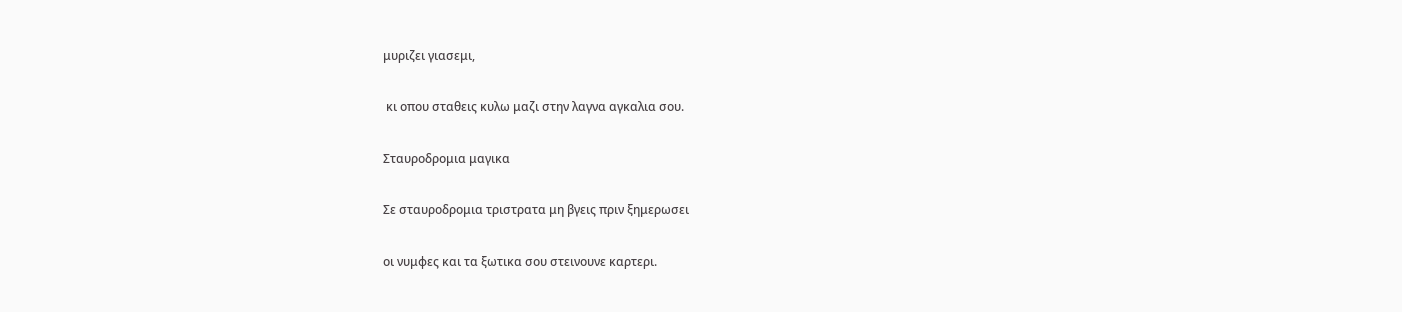μυριζει γιασεμι,

 κι οπου σταθεις κυλω μαζι στην λαγνα αγκαλια σου.

Σταυροδρομια μαγικα

Σε σταυροδρομια τριστρατα μη βγεις πριν ξημερωσει

οι νυμφες και τα ξωτικα σου στεινουνε καρτερι.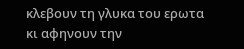κλεβουν τη γλυκα του ερωτα κι αφηνουν την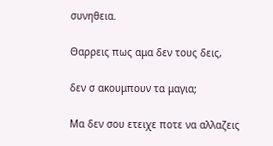συνηθεια.

Θαρρεις πως αμα δεν τους δεις,

δεν σ ακουμπουν τα μαγια;

Μα δεν σου ετειχε ποτε να αλλαζεις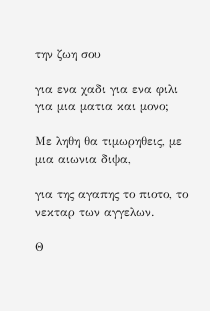την ζωη σου

για ενα χαδι για ενα φιλι για μια ματια και μονο;

Με ληθη θα τιμωρηθεις, με μια αιωνια διψα,

για της αγαπης το πιοτο, το νεκταρ των αγγελων.

Θ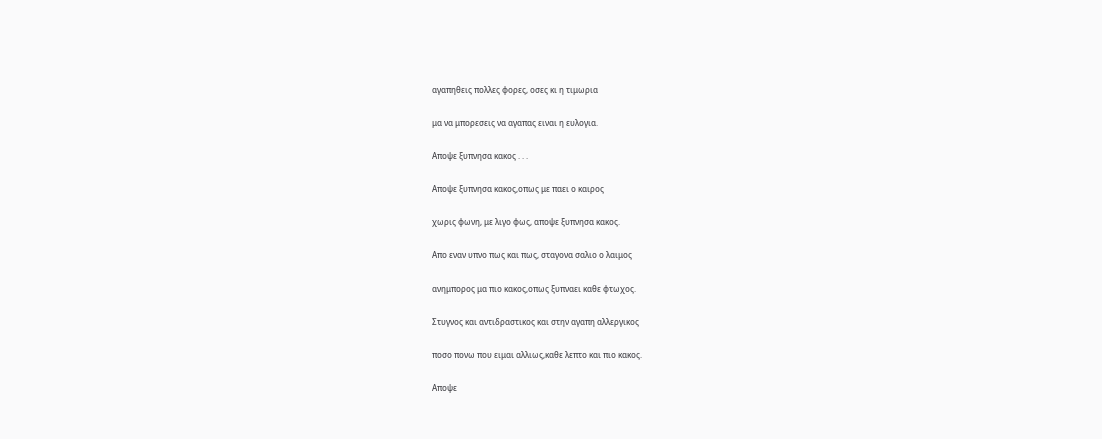αγαπηθεις πολλες φορες, οσες κι η τιμωρια

μα να μπορεσεις να αγαπας ειναι η ευλογια.

Αποψε ξυπνησα κακος . . .

Αποψε ξυπνησα κακος,οπως με παει ο καιρος

χωρις φωνη, με λιγο φως, αποψε ξυπνησα κακος.

Απο εναν υπνο πως και πως, σταγονα σαλιο ο λαιμος

ανημπορος μα πιο κακος,οπως ξυπναει καθε φτωχος.

Στυγνος και αντιδραστικος και στην αγαπη αλλεργικος

ποσο πονω που ειμαι αλλιως,καθε λεπτο και πιο κακος.

Αποψε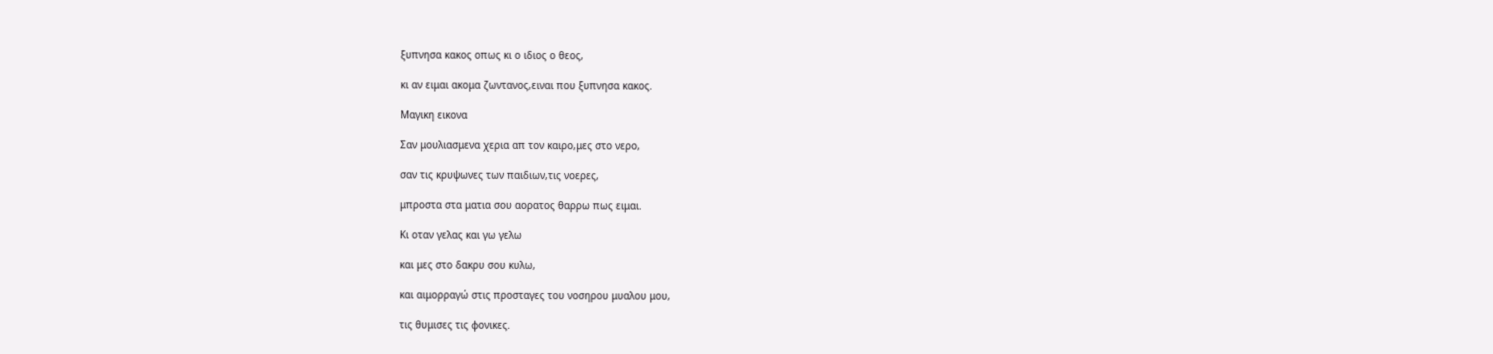ξυπνησα κακος οπως κι ο ιδιος ο θεος,

κι αν ειμαι ακομα ζωντανος,ειναι που ξυπνησα κακος.

Μαγικη εικονα

Σαν μουλιασμενα χερια απ τον καιρο,μες στο νερο,

σαν τις κρυψωνες των παιδιων,τις νοερες,

μπροστα στα ματια σου αορατος θαρρω πως ειμαι.

Κι οταν γελας και γω γελω

και μες στο δακρυ σου κυλω,

και αιμορραγώ στις προσταγες του νοσηρου μυαλου μου,

τις θυμισες τις φονικες.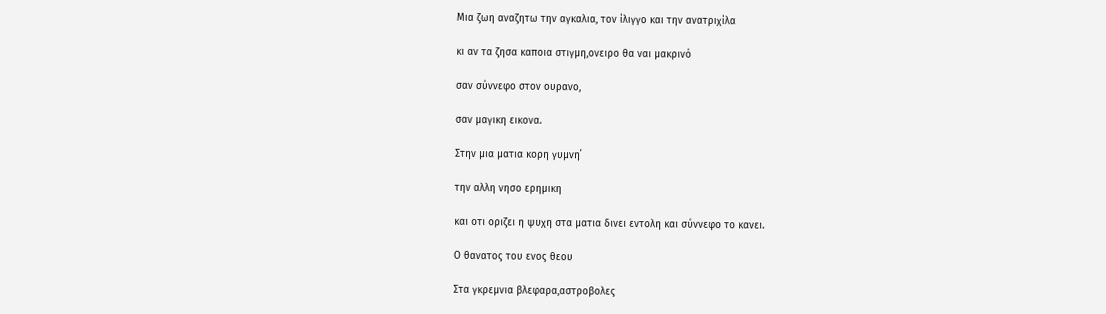Μια ζωη αναζητω την αγκαλια, τον ίλιγγο και την ανατριχίλα

κι αν τα ζησα καποια στιγμη,ονειρο θα ναι μακρινό

σαν σύννεφο στον ουρανο,

σαν μαγικη εικονα.

Στην μια ματια κορη γυμνη΄

την αλλη νησο ερημικη

και οτι οριζει η ψυχη στα ματια δινει εντολη και σύννεφο το κανει.

Ο θανατος του ενος θεου

Στα γκρεμνια βλεφαρα,αστροβολες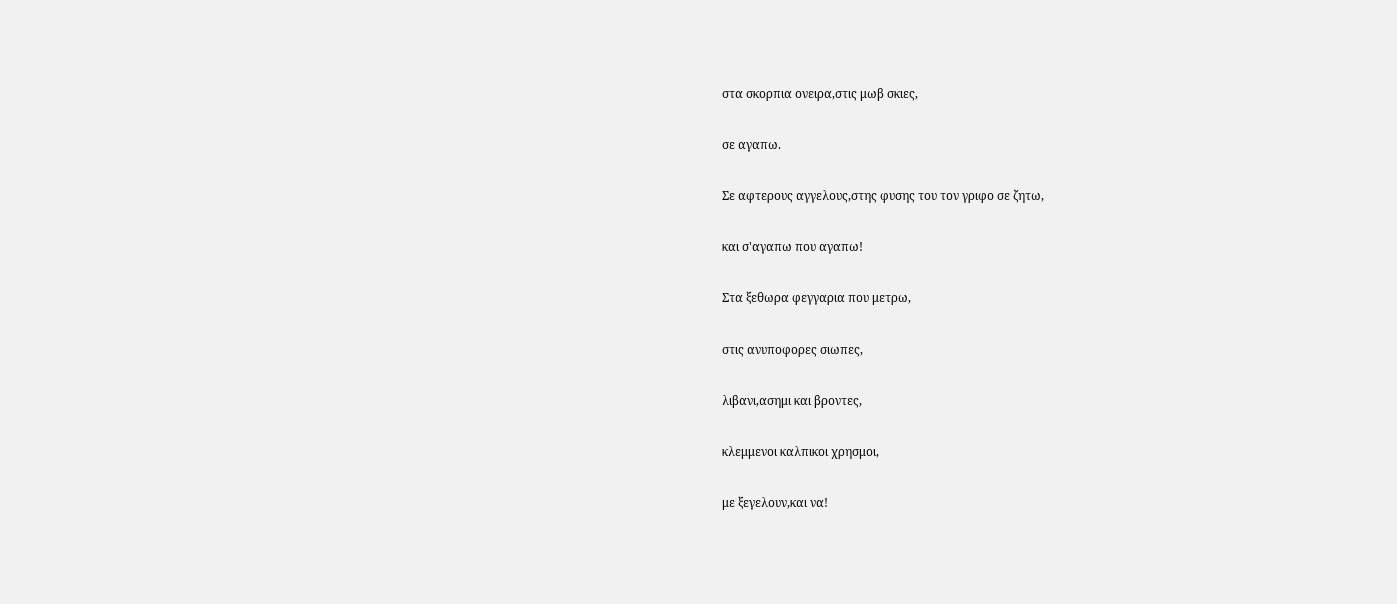στα σκορπια ονειρα,στις μωβ σκιες,

σε αγαπω.

Σε αφτερους αγγελους,στης φυσης του τον γριφο σε ζητω,

και σ'αγαπω που αγαπω!

Στα ξεθωρα φεγγαρια που μετρω,

στις ανυποφορες σιωπες,

λιβανι,ασημι και βροντες,

κλεμμενοι καλπικοι χρησμοι,

με ξεγελουν,και να!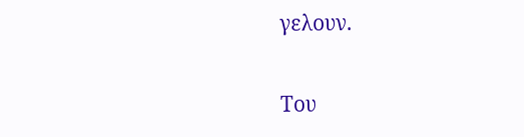γελουν.

Του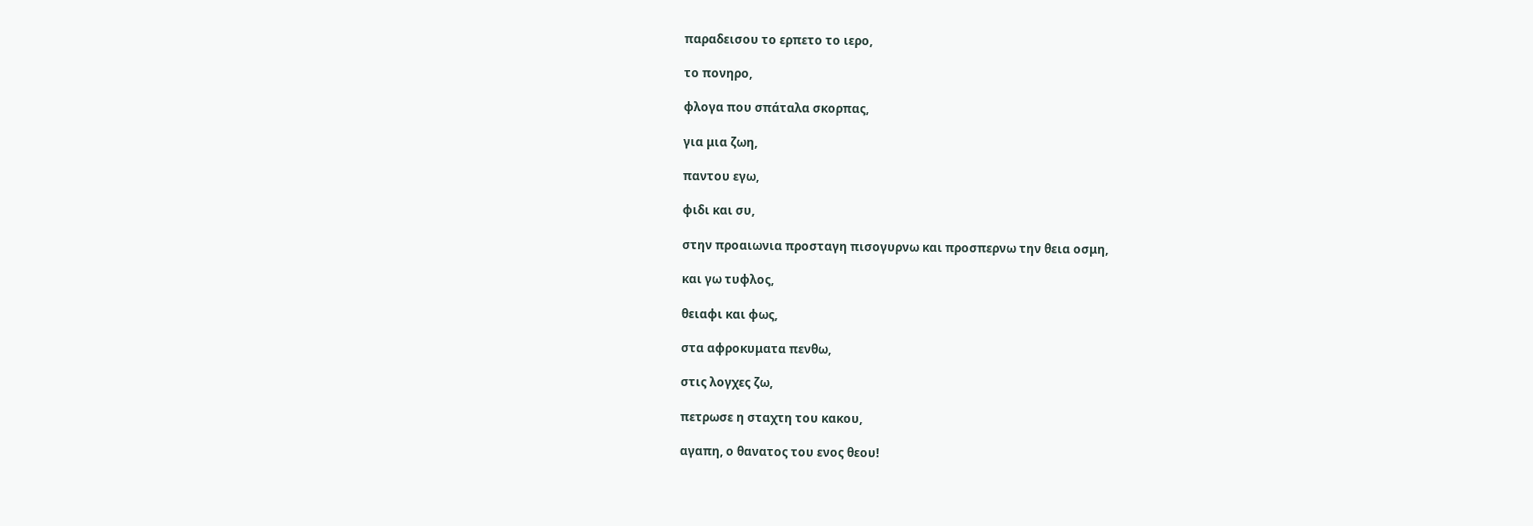παραδεισου το ερπετο το ιερο,

το πονηρο,

φλογα που σπάταλα σκορπας,

για μια ζωη,

παντου εγω,

φιδι και συ,

στην προαιωνια προσταγη πισογυρνω και προσπερνω την θεια οσμη,

και γω τυφλος,

θειαφι και φως,

στα αφροκυματα πενθω,

στις λογχες ζω,

πετρωσε η σταχτη του κακου,

αγαπη, ο θανατος του ενος θεου!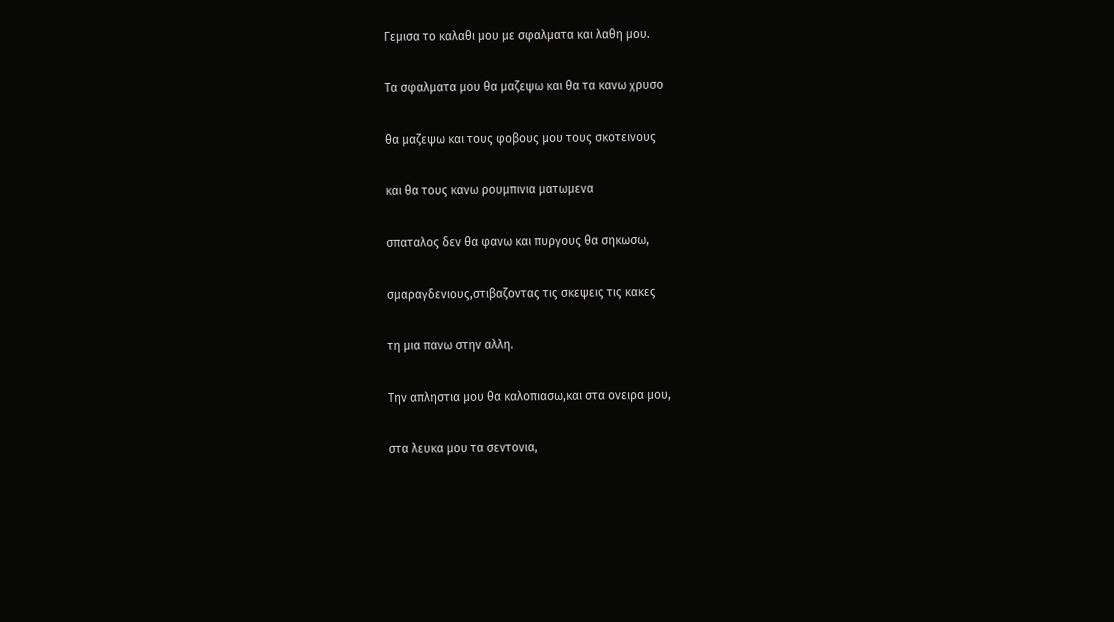Γεμισα το καλαθι μου με σφαλματα και λαθη μου.

Τα σφαλματα μου θα μαζεψω και θα τα κανω χρυσο

θα μαζεψω και τους φοβους μου τους σκοτεινους

και θα τους κανω ρουμπινια ματωμενα

σπαταλος δεν θα φανω και πυργους θα σηκωσω,

σμαραγδενιους,στιβαζοντας τις σκεψεις τις κακες

τη μια πανω στην αλλη.

Την απληστια μου θα καλοπιασω,και στα ονειρα μου,

στα λευκα μου τα σεντονια,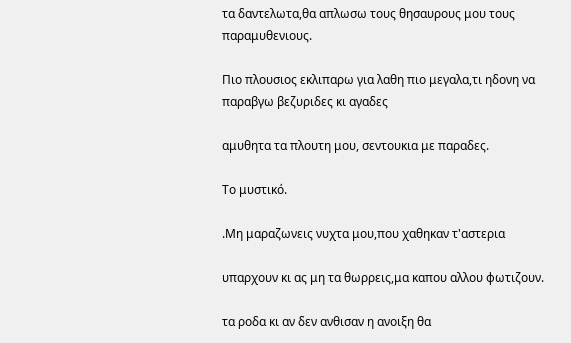τα δαντελωτα,θα απλωσω τους θησαυρους μου τους παραμυθενιους.

Πιο πλουσιος εκλιπαρω για λαθη πιο μεγαλα,τι ηδονη να παραβγω βεζυριδες κι αγαδες

αμυθητα τα πλουτη μου, σεντουκια με παραδες.

Το μυστικό.

.Μη μαραζωνεις νυχτα μου,που χαθηκαν τ'αστερια

υπαρχουν κι ας μη τα θωρρεις,μα καπου αλλου φωτιζουν.

τα ροδα κι αν δεν ανθισαν η ανοιξη θα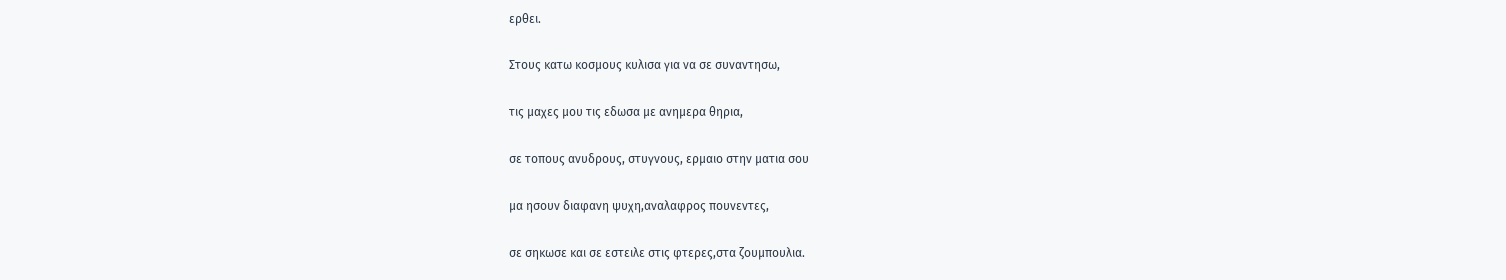ερθει.

Στους κατω κοσμους κυλισα για να σε συναντησω,

τις μαχες μου τις εδωσα με ανημερα θηρια,

σε τοπους ανυδρους, στυγνους, ερμαιο στην ματια σου

μα ησουν διαφανη ψυχη,αναλαφρος πουνεντες,

σε σηκωσε και σε εστειλε στις φτερες,στα ζουμπουλια.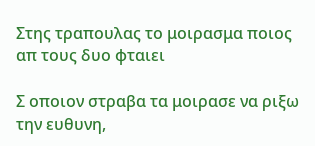Στης τραπουλας το μοιρασμα ποιος απ τους δυο φταιει

Σ οποιον στραβα τα μοιρασε να ριξω την ευθυνη,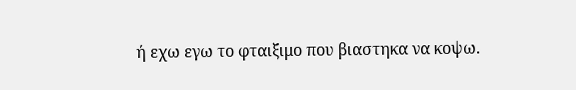ή εχω εγω το φταιξιμο που βιαστηκα να κοψω.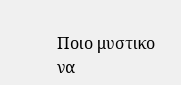Ποιο μυστικο να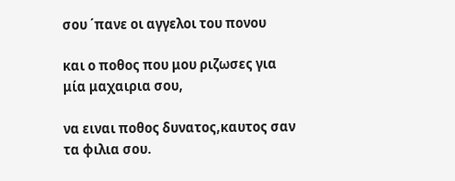σου ΄πανε οι αγγελοι του πονου

και ο ποθος που μου ριζωσες για μία μαχαιρια σου,

να ειναι ποθος δυνατος,καυτος σαν τα φιλια σου.